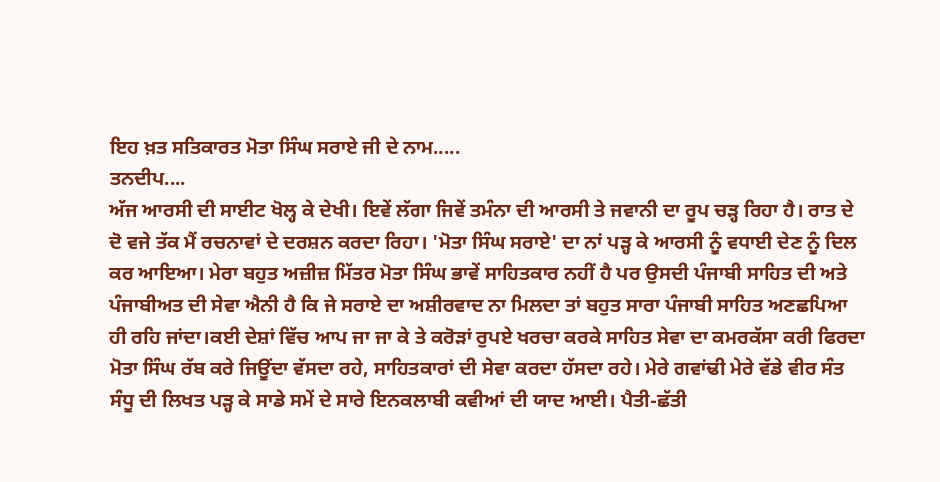ਇਹ ਖ਼ਤ ਸਤਿਕਾਰਤ ਮੋਤਾ ਸਿੰਘ ਸਰਾਏ ਜੀ ਦੇ ਨਾਮ.....
ਤਨਦੀਪ....
ਅੱਜ ਆਰਸੀ ਦੀ ਸਾਈਟ ਖੋਲ੍ਹ ਕੇ ਦੇਖੀ। ਇਵੇਂ ਲੱਗਾ ਜਿਵੇਂ ਤਮੰਨਾ ਦੀ ਆਰਸੀ ਤੇ ਜਵਾਨੀ ਦਾ ਰੂਪ ਚੜ੍ਹ ਰਿਹਾ ਹੈ। ਰਾਤ ਦੇ ਦੋ ਵਜੇ ਤੱਕ ਮੈਂ ਰਚਨਾਵਾਂ ਦੇ ਦਰਸ਼ਨ ਕਰਦਾ ਰਿਹਾ। 'ਮੋਤਾ ਸਿੰਘ ਸਰਾਏ' ਦਾ ਨਾਂ ਪੜ੍ਹ ਕੇ ਆਰਸੀ ਨੂੰ ਵਧਾਈ ਦੇਣ ਨੂੰ ਦਿਲ ਕਰ ਆਇਆ। ਮੇਰਾ ਬਹੁਤ ਅਜ਼ੀਜ਼ ਮਿੱਤਰ ਮੋਤਾ ਸਿੰਘ ਭਾਵੇਂ ਸਾਹਿਤਕਾਰ ਨਹੀਂ ਹੈ ਪਰ ਉਸਦੀ ਪੰਜਾਬੀ ਸਾਹਿਤ ਦੀ ਅਤੇ ਪੰਜਾਬੀਅਤ ਦੀ ਸੇਵਾ ਐਨੀ ਹੈ ਕਿ ਜੇ ਸਰਾਏ ਦਾ ਅਸ਼ੀਰਵਾਦ ਨਾ ਮਿਲਦਾ ਤਾਂ ਬਹੁਤ ਸਾਰਾ ਪੰਜਾਬੀ ਸਾਹਿਤ ਅਣਛਪਿਆ ਹੀ ਰਹਿ ਜਾਂਦਾ।ਕਈ ਦੇਸ਼ਾਂ ਵਿੱਚ ਆਪ ਜਾ ਜਾ ਕੇ ਤੇ ਕਰੋੜਾਂ ਰੁਪਏ ਖਰਚਾ ਕਰਕੇ ਸਾਹਿਤ ਸੇਵਾ ਦਾ ਕਮਰਕੱਸਾ ਕਰੀ ਫਿਰਦਾ ਮੋਤਾ ਸਿੰਘ ਰੱਬ ਕਰੇ ਜਿਊਂਦਾ ਵੱਸਦਾ ਰਹੇ, ਸਾਹਿਤਕਾਰਾਂ ਦੀ ਸੇਵਾ ਕਰਦਾ ਹੱਸਦਾ ਰਹੇ। ਮੇਰੇ ਗਵਾਂਢੀ ਮੇਰੇ ਵੱਡੇ ਵੀਰ ਸੰਤ ਸੰਧੂ ਦੀ ਲਿਖਤ ਪੜ੍ਹ ਕੇ ਸਾਡੇ ਸਮੇਂ ਦੇ ਸਾਰੇ ਇਨਕਲਾਬੀ ਕਵੀਆਂ ਦੀ ਯਾਦ ਆਈ। ਪੈਤੀ-ਛੱਤੀ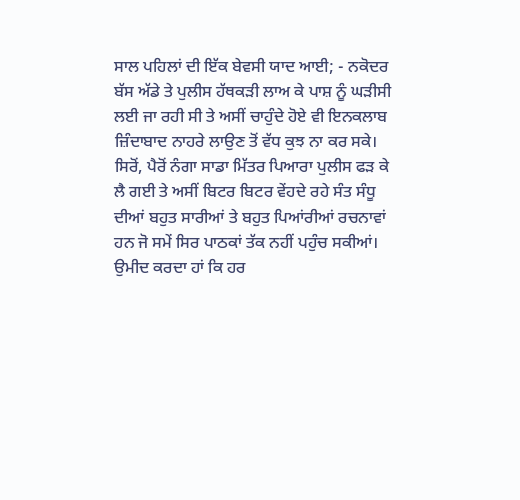ਸਾਲ ਪਹਿਲਾਂ ਦੀ ਇੱਕ ਬੇਵਸੀ ਯਾਦ ਆਈ; - ਨਕੋਦਰ ਬੱਸ ਅੱਡੇ ਤੇ ਪੁਲੀਸ ਹੱਥਕੜੀ ਲਾਅ ਕੇ ਪਾਸ਼ ਨੂੰ ਘੜੀਸੀ ਲਈ ਜਾ ਰਹੀ ਸੀ ਤੇ ਅਸੀਂ ਚਾਹੁੰਦੇ ਹੋਏ ਵੀ ਇਨਕਲਾਬ ਜ਼ਿੰਦਾਬਾਦ ਨਾਹਰੇ ਲਾਉਣ ਤੋਂ ਵੱਧ ਕੁਝ ਨਾ ਕਰ ਸਕੇ। ਸਿਰੋਂ, ਪੈਰੋਂ ਨੰਗਾ ਸਾਡਾ ਮਿੱਤਰ ਪਿਆਰਾ ਪੁਲੀਸ ਫੜ ਕੇ ਲੈ ਗਈ ਤੇ ਅਸੀਂ ਬਿਟਰ ਬਿਟਰ ਵੇਂਹਦੇ ਰਹੇ ਸੰਤ ਸੰਧੂ ਦੀਆਂ ਬਹੁਤ ਸਾਰੀਆਂ ਤੇ ਬਹੁਤ ਪਿਆਂਰੀਆਂ ਰਚਨਾਵਾਂ ਹਨ ਜੋ ਸਮੇਂ ਸਿਰ ਪਾਠਕਾਂ ਤੱਕ ਨਹੀਂ ਪਹੁੰਚ ਸਕੀਆਂ। ਉਮੀਦ ਕਰਦਾ ਹਾਂ ਕਿ ਹਰ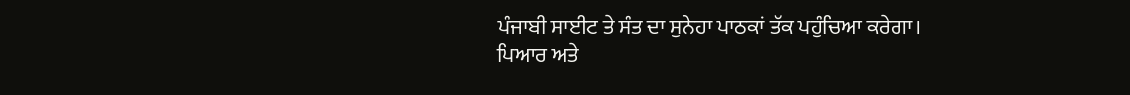ਪੰਜਾਬੀ ਸਾਈਟ ਤੇ ਸੰਤ ਦਾ ਸੁਨੇਹਾ ਪਾਠਕਾਂ ਤੱਕ ਪਹੁੰਚਿਆ ਕਰੇਗਾ।
ਪਿਆਰ ਅਤੇ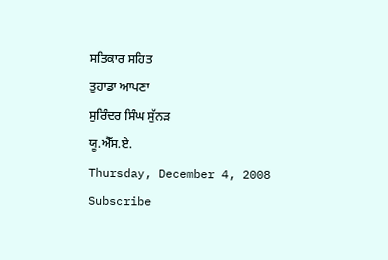ਸਤਿਕਾਰ ਸਹਿਤ
ਤੁਹਾਡਾ ਆਪਣਾ
ਸੁਰਿੰਦਰ ਸਿੰਘ ਸੁੱਨੜ
ਯੂ.ਐੱਸ.ਏ.
Thursday, December 4, 2008
Subscribe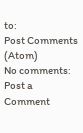to:
Post Comments (Atom)
No comments:
Post a Comment